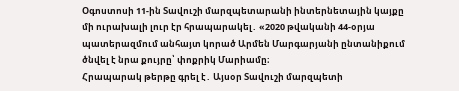Օգոստոսի 11-ին Տավուշի մարզպետարանի ինտերնետային կայքը մի ուրախալի լուր էր հրապարակել․ «2020 թվականի 44-օրյա պատերազմում անհայտ կորած Արմեն Մարգարյանի ընտանիքում ծնվել է նրա քույրը՝ փոքրիկ Մարիամը։
Հրապարակ թերթը գրել է․ Այսօր Տավուշի մարզպետի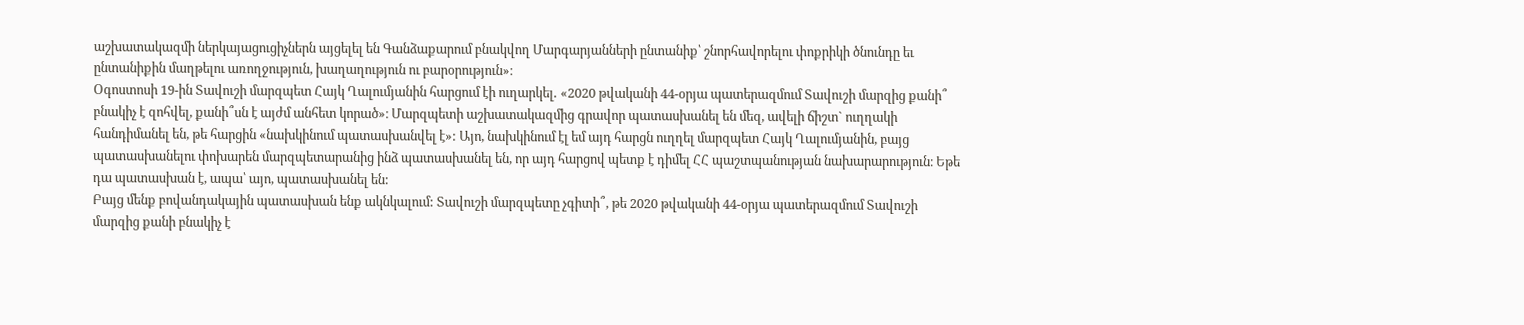աշխատակազմի ներկայացուցիչներն այցելել են Գանձաքարում բնակվող Մարգարյանների ընտանիք՝ շնորհավորելու փոքրիկի ծնունդը եւ ընտանիքին մաղթելու առողջություն, խաղաղություն ու բարօրություն»։
Օգոստոսի 19-ին Տավուշի մարզպետ Հայկ Ղալումյանին հարցում էի ուղարկել․ «2020 թվականի 44-օրյա պատերազմում Տավուշի մարզից քանի՞ բնակիչ է զոհվել, քանի՞սն է այժմ անհետ կորած»։ Մարզպետի աշխատակազմից գրավոր պատասխանել են մեզ, ավելի ճիշտ` ուղղակի հանդիմանել են, թե հարցին «նախկինում պատասխանվել է»: Այո, նախկինում էլ եմ այդ հարցն ուղղել մարզպետ Հայկ Ղալումյանին, բայց պատասխանելու փոխարեն մարզպետարանից ինձ պատասխանել են, որ այդ հարցով պետք է դիմել ՀՀ պաշտպանության նախարարություն։ Եթե դա պատասխան է, ապա՝ այո, պատասխանել են:
Բայց մենք բովանդակային պատասխան ենք ակնկալում: Տավուշի մարզպետը չգիտի՞, թե 2020 թվականի 44-օրյա պատերազմում Տավուշի մարզից քանի բնակիչ է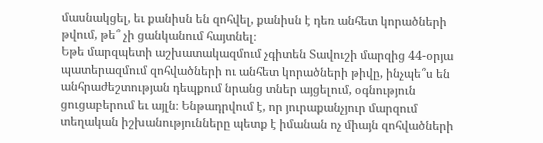մասնակցել, եւ քանիսն են զոհվել, քանիսն է դեռ անհետ կորածների թվում, թե՞ չի ցանկանում հայտնել։
Եթե մարզպետի աշխատակազմում չգիտեն Տավուշի մարզից 44-օրյա պատերազմում զոհվածների ու անհետ կորածների թիվը, ինչպե՞ս են անհրաժեշտության դեպքում նրանց տներ այցելում, օգնություն ցուցաբերում եւ այլն։ Ենթադրվում է, որ յուրաքանչյուր մարզում տեղական իշխանությունները պետք է իմանան ոչ միայն զոհվածների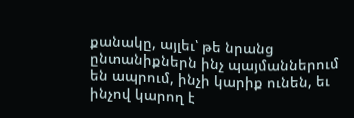քանակը, այլեւ՝ թե նրանց ընտանիքներն ինչ պայմաններում են ապրում, ինչի կարիք ունեն, եւ ինչով կարող է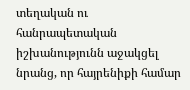տեղական ու հանրապետական իշխանությունն աջակցել նրանց, որ հայրենիքի համար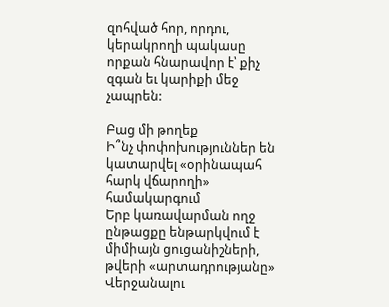զոհված հոր, որդու, կերակրողի պակասը որքան հնարավոր է՝ քիչ զգան եւ կարիքի մեջ չապրեն:

Բաց մի թողեք
Ի՞նչ փոփոխություններ են կատարվել «օրինապահ հարկ վճարողի» համակարգում
Երբ կառավարման ողջ ընթացքը ենթարկվում է միմիայն ցուցանիշների, թվերի «արտադրությանը»
Վերջանալու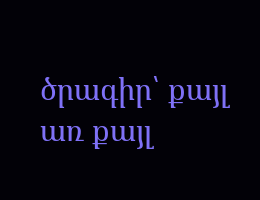ծրագիր՝ քայլ առ քայլ